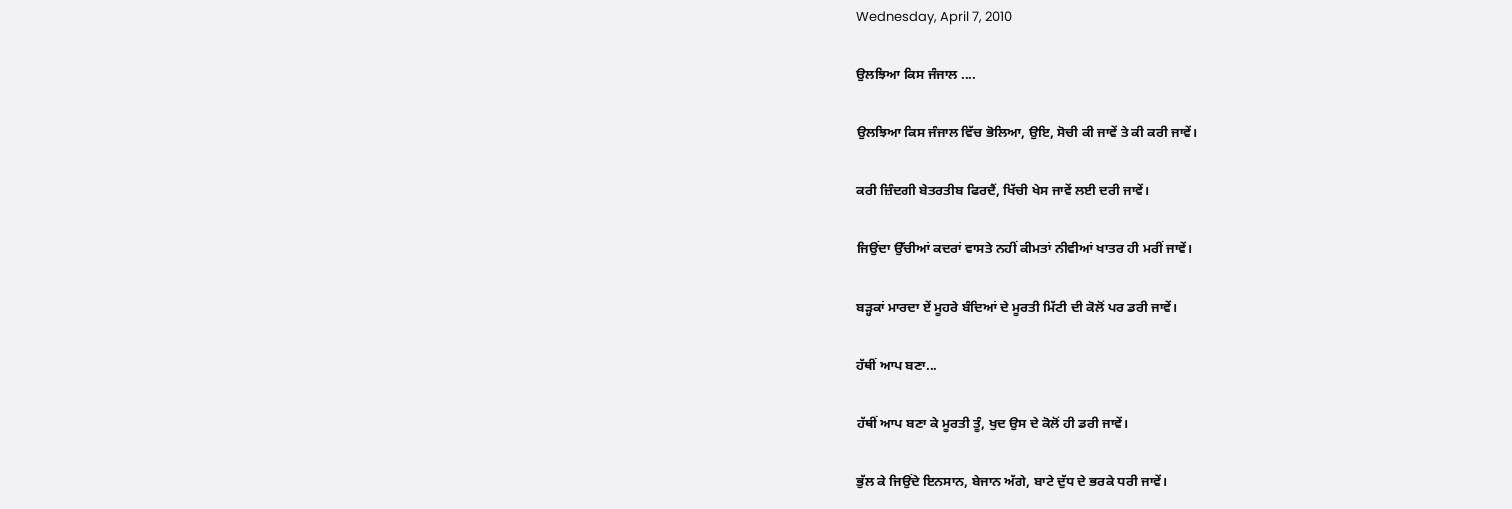Wednesday, April 7, 2010

ਉਲਝਿਆ ਕਿਸ ਜੰਜਾਲ ....

ਉਲਝਿਆ ਕਿਸ ਜੰਜਾਲ ਵਿੱਚ ਭੋਲਿਆ, ਉਇ, ਸੋਚੀ ਕੀ ਜਾਵੇਂ ਤੇ ਕੀ ਕਰੀ ਜਾਵੇਂ।

ਕਰੀ ਜ਼ਿੰਦਗੀ ਬੇਤਰਤੀਬ ਫਿਰਦੈਂ, ਖਿੱਚੀ ਖੇਸ ਜਾਵੇਂ ਲਈ ਦਰੀ ਜਾਵੇਂ।

ਜਿਉਂਦਾ ਉੱਚੀਆਂ ਕਦਰਾਂ ਵਾਸਤੇ ਨਹੀਂ ਕੀਮਤਾਂ ਨੀਵੀਆਂ ਖਾਤਰ ਹੀ ਮਰੀਂ ਜਾਵੇਂ।

ਬੜ੍ਹਕਾਂ ਮਾਰਦਾ ਏਂ ਮੂਹਰੇ ਬੰਦਿਆਂ ਦੇ ਮੂਰਤੀ ਮਿੱਟੀ ਦੀ ਕੋਲੋਂ ਪਰ ਡਰੀ ਜਾਵੇਂ।

ਹੱਥੀਂ ਆਪ ਬਣਾ...

ਹੱਥੀਂ ਆਪ ਬਣਾ ਕੇ ਮੂਰਤੀ ਤੂੰ, ਖੁਦ ਉਸ ਦੇ ਕੋਲੋਂ ਹੀ ਡਰੀ ਜਾਵੇਂ।

ਭੁੱਲ ਕੇ ਜਿਉਂਦੇ ਇਨਸਾਨ, ਬੇਜਾਨ ਅੱਗੇ, ਬਾਟੇ ਦੁੱਧ ਦੇ ਭਰਕੇ ਧਰੀ ਜਾਵੇਂ।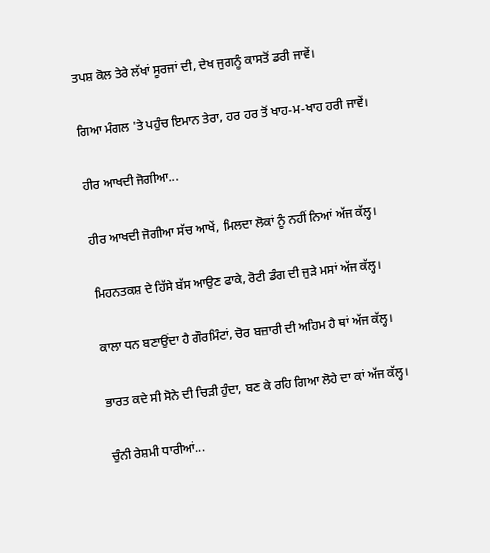ਤਪਸ਼ ਕੋਲ ਤੇਰੇ ਲੱਖਾਂ ਸੂਰਜਾਂ ਦੀ, ਦੇਖ ਜੁਗਨੂੰ ਕਾਸਤੋਂ ਡਰੀ ਜਾਵੇਂ।

ਗਿਆ ਮੰਗਲ 'ਤੇ ਪਹੁੰਚ ਇਮਾਨ ਤੇਰਾ, ਹਰ ਹਰ ਤੋਂ ਖਾਹ-ਮ-ਖਾਹ ਹਰੀ ਜਾਵੇਂ।

ਹੀਰ ਆਖਦੀ ਜੋਗੀਆ...

ਹੀਰ ਆਖਦੀ ਜੋਗੀਆ ਸੱਚ ਆਖੇਂ, ਮਿਲਦਾ ਲੋਕਾਂ ਨੂੰ ਨਹੀਂ ਨਿਆਂ ਅੱਜ ਕੱਲ੍ਹ।

ਮਿਹਨਤਕਸ਼ ਦੇ ਹਿੱਸੇ ਬੱਸ ਆਉਣ ਫਾਕੇ, ਰੋਟੀ ਡੰਗ ਦੀ ਜੁੜੇ ਮਸਾਂ ਅੱਜ ਕੱਲ੍ਹ।

ਕਾਲਾ ਧਨ ਬਣਾਉਂਦਾ ਹੈ ਗੌਰਮਿੰਟਾਂ, ਚੋਰ ਬਜ਼ਾਰੀ ਦੀ ਅਹਿਮ ਹੈ ਥਾਂ ਅੱਜ ਕੱਲ੍ਹ।

ਭਾਰਤ ਕਦੇ ਸੀ ਸੋਨੇ ਦੀ ਚਿੜੀ ਹੁੰਦਾ, ਬਣ ਕੇ ਰਹਿ ਗਿਆ ਲੋਹੇ ਦਾ ਕਾਂ ਅੱਜ ਕੱਲ੍ਹ।

ਚੁੰਨੀ ਰੇਸ਼ਮੀ ਧਾਰੀਆਂ...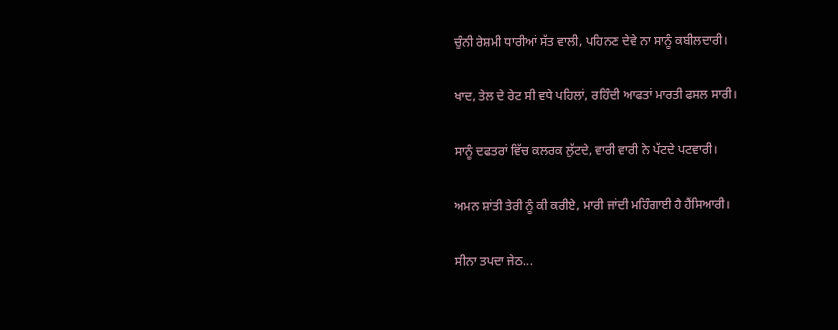ਚੁੰਨੀ ਰੇਸ਼ਮੀ ਧਾਰੀਆਂ ਸੱਤ ਵਾਲੀ, ਪਹਿਨਣ ਦੇਵੇ ਨਾ ਸਾਨੂੰ ਕਬੀਲਦਾਰੀ।

ਖਾਦ, ਤੇਲ ਦੇ ਰੇਟ ਸੀ ਵਧੇ ਪਹਿਲਾਂ, ਰਹਿੰਦੀ ਆਫਤਾਂ ਮਾਰਤੀ ਫਸਲ ਸਾਰੀ।

ਸਾਨੂੰ ਦਫਤਰਾਂ ਵਿੱਚ ਕਲਰਕ ਲੁੱਟਦੇ, ਵਾਰੀ ਵਾਰੀ ਨੇ ਪੱਟਦੇ ਪਟਵਾਰੀ।

ਅਮਨ ਸ਼ਾਂਤੀ ਤੇਰੀ ਨੂੰ ਕੀ ਕਰੀਏ, ਮਾਰੀ ਜਾਂਦੀ ਮਹਿੰਗਾਈ ਹੈ ਹੈਂਸਿਆਰੀ।

ਸੀਨਾ ਤਪਦਾ ਜੇਠ...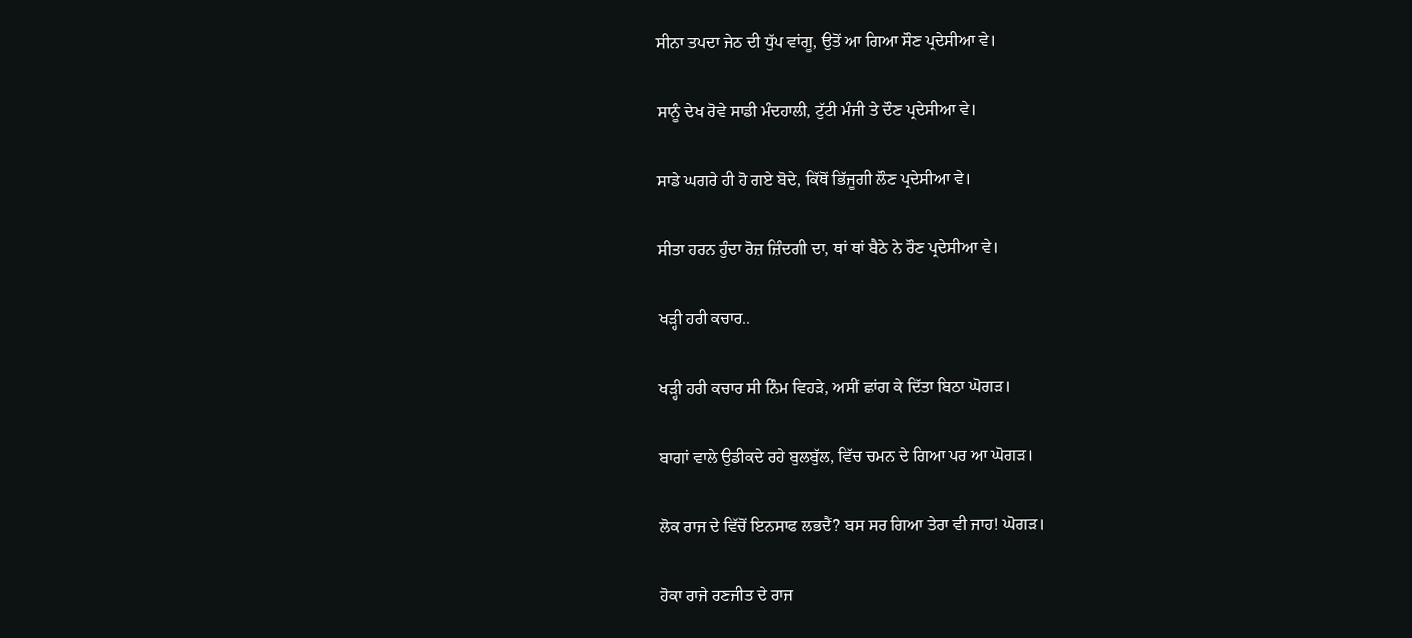ਸੀਨਾ ਤਪਦਾ ਜੇਠ ਦੀ ਧੁੱਪ ਵਾਂਗੂ, ਉਤੋਂ ਆ ਗਿਆ ਸੌਣ ਪ੍ਰਦੇਸੀਆ ਵੇ।

ਸਾਨੂੰ ਦੇਖ ਰੋਵੇ ਸਾਡੀ ਮੰਦਹਾਲੀ, ਟੁੱਟੀ ਮੰਜੀ ਤੇ ਦੌਣ ਪ੍ਰਦੇਸੀਆ ਵੇ।

ਸਾਡੇ ਘਗਰੇ ਹੀ ਹੋ ਗਏ ਬੋਦੇ, ਕਿੱਥੋਂ ਭਿੱਜੂਗੀ ਲੌਣ ਪ੍ਰਦੇਸੀਆ ਵੇ।

ਸੀਤਾ ਹਰਨ ਹੁੰਦਾ ਰੋਜ਼ ਜ਼ਿੰਦਗੀ ਦਾ, ਥਾਂ ਥਾਂ ਬੈਠੇ ਨੇ ਰੌਣ ਪ੍ਰਦੇਸੀਆ ਵੇ।

ਖੜ੍ਹੀ ਹਰੀ ਕਚਾਰ..

ਖੜ੍ਹੀ ਹਰੀ ਕਚਾਰ ਸੀ ਨਿੰਮ ਵਿਹੜੇ, ਅਸੀਂ ਛਾਂਗ ਕੇ ਦਿੱਤਾ ਬਿਠਾ ਘੋਗੜ।

ਬਾਗਾਂ ਵਾਲੇ ਉਡੀਕਦੇ ਰਹੇ ਬੁਲਬੁੱਲ, ਵਿੱਚ ਚਮਨ ਦੇ ਗਿਆ ਪਰ ਆ ਘੋਗੜ।

ਲੋਕ ਰਾਜ ਦੇ ਵਿੱਚੋਂ ਇਨਸਾਫ ਲਭਦੈਂ? ਬਸ ਸਰ ਗਿਆ ਤੇਰਾ ਵੀ ਜਾਹ! ਘੋਗੜ।

ਹੋਕਾ ਰਾਜੇ ਰਣਜੀਤ ਦੇ ਰਾਜ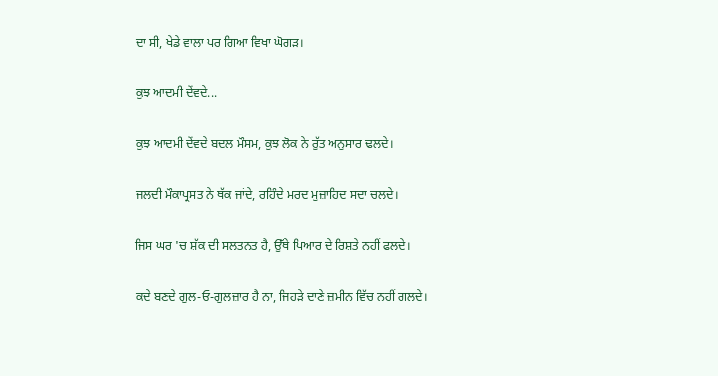ਦਾ ਸੀ, ਖੇਡੇ ਵਾਲਾ ਪਰ ਗਿਆ ਵਿਖਾ ਘੋਗੜ।

ਕੁਝ ਆਦਮੀ ਦੇਂਵਦੇ...

ਕੁਝ ਆਦਮੀ ਦੇਂਵਦੇ ਬਦਲ ਮੌਸਮ, ਕੁਝ ਲੋਕ ਨੇ ਰੁੱਤ ਅਨੁਸਾਰ ਢਲਦੇ।

ਜਲਦੀ ਮੌਕਾਪ੍ਰਸਤ ਨੇ ਥੱਕ ਜਾਂਦੇ, ਰਹਿੰਦੇ ਮਰਦ ਮੁਜ਼ਾਹਿਦ ਸਦਾ ਚਲਦੇ।

ਜਿਸ ਘਰ 'ਚ ਸ਼ੱਕ ਦੀ ਸਲਤਨਤ ਹੈ, ਉੱਥੇ ਪਿਆਰ ਦੇ ਰਿਸ਼ਤੇ ਨਹੀਂ ਫਲਦੇ।

ਕਦੇ ਬਣਦੇ ਗੁਲ-ਓ-ਗੁਲਜ਼ਾਰ ਹੈ ਨਾ, ਜਿਹੜੇ ਦਾਣੇ ਜ਼ਮੀਨ ਵਿੱਚ ਨਹੀਂ ਗਲਦੇ।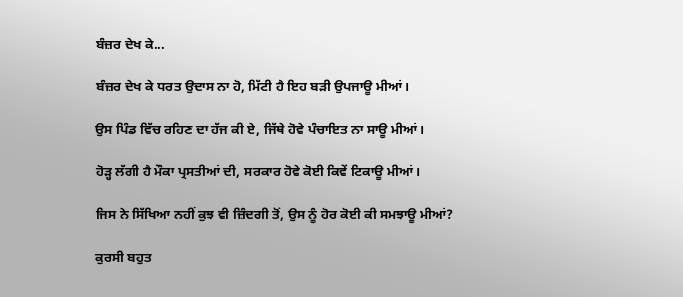ਬੰਜ਼ਰ ਦੇਖ ਕੇ...

ਬੰਜ਼ਰ ਦੇਖ ਕੇ ਧਰਤ ਉਦਾਸ ਨਾ ਹੋ, ਮਿੱਟੀ ਹੈ ਇਹ ਬੜੀ ਉਪਜਾਊ ਮੀਆਂ।

ਉਸ ਪਿੰਡ ਵਿੱਚ ਰਹਿਣ ਦਾ ਹੱਜ ਕੀ ਏ, ਜਿੱਥੇ ਹੋਵੇ ਪੰਚਾਇਤ ਨਾ ਸਾਊ ਮੀਆਂ।

ਹੋੜ੍ਹ ਲੱਗੀ ਹੈ ਮੌਕਾ ਪ੍ਰਸਤੀਆਂ ਦੀ, ਸਰਕਾਰ ਹੋਵੇ ਕੋਈ ਕਿਵੇਂ ਟਿਕਾਊ ਮੀਆਂ।

ਜਿਸ ਨੇ ਸਿੱਖਿਆ ਨਹੀਂ ਕੁਝ ਵੀ ਜ਼ਿੰਦਗੀ ਤੋਂ, ਉਸ ਨੂੰ ਹੋਰ ਕੋਈ ਕੀ ਸਮਝਾਊ ਮੀਆਂ?

ਕੁਰਸੀ ਬਹੁਤ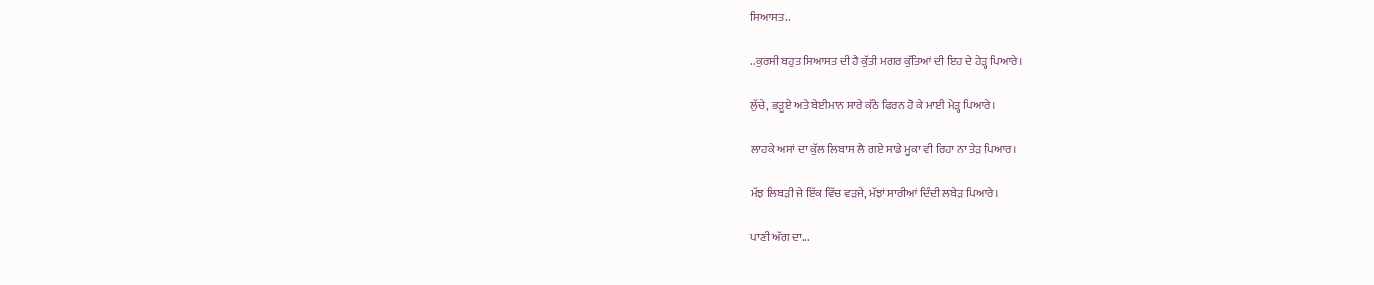ਸਿਆਸਤ..

..ਕੁਰਸੀ ਬਹੁਤ ਸਿਆਸਤ ਦੀ ਹੈ ਕੁੱਤੀ ਮਗਰ ਕੁੱਤਿਆਂ ਦੀ ਇਹ ਦੇ ਹੇੜ੍ਹ ਪਿਆਰੇ।

ਲੁੱਚੇ, ਭੜੂਏ ਅਤੇ ਬੇਈਮਾਨ ਸਾਰੇ ਕੱਠੇ ਫਿਰਨ ਹੋ ਕੇ ਮਾਈ ਮੇੜ੍ਹ ਪਿਆਰੇ।

ਲਾਹਕੇ ਅਸਾਂ ਦਾ ਕੁੱਲ ਲਿਬਾਸ ਲੈ ਗਏ ਸਾਡੇ ਮੂਕਾ ਵੀ ਰਿਹਾ ਨਾ ਤੇੜ ਪਿਆਰ।

ਮੱਝ ਲਿਬੜੀ ਜੇ ਇੱਕ ਵਿੱਚ ਵੜਜੇ, ਮੱਝਾਂ ਸਾਰੀਆਂ ਦਿੰਦੀ ਲਬੇੜ ਪਿਆਰੇ।

ਪਾਣੀ ਅੱਗ ਦਾ...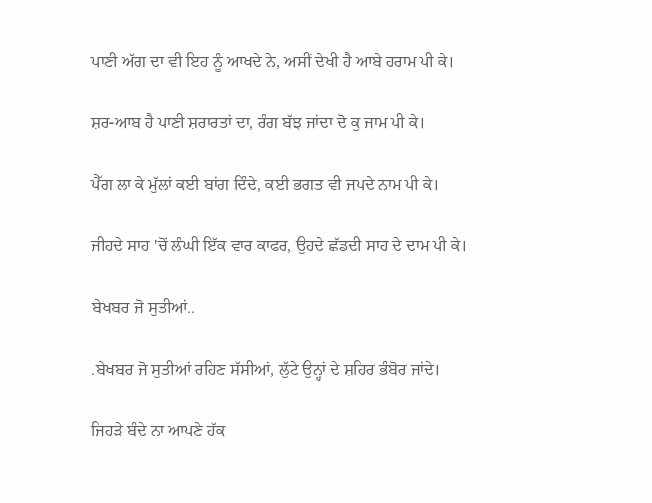ਪਾਣੀ ਅੱਗ ਦਾ ਵੀ ਇਹ ਨੂੰ ਆਖਦੇ ਨੇ, ਅਸੀਂ ਦੇਖੀ ਹੈ ਆਬੇ ਹਰਾਮ ਪੀ ਕੇ।

ਸ਼ਰ-ਆਬ ਹੈ ਪਾਣੀ ਸ਼ਰਾਰਤਾਂ ਦਾ, ਰੰਗ ਬੱਝ ਜਾਂਦਾ ਦੋ ਕੁ ਜਾਮ ਪੀ ਕੇ।

ਪੈੱਗ ਲਾ ਕੇ ਮੁੱਲਾਂ ਕਈ ਬਾਂਗ ਦਿੰਦੇ, ਕਈ ਭਗਤ ਵੀ ਜਪਦੇ ਨਾਮ ਪੀ ਕੇ।

ਜੀਹਦੇ ਸਾਹ 'ਚੋਂ ਲੰਘੀ ਇੱਕ ਵਾਰ ਕਾਫਰ, ਉਹਦੇ ਛੱਡਦੀ ਸਾਹ ਦੇ ਦਾਮ ਪੀ ਕੇ।

ਬੇਖਬਰ ਜੋ ਸੁਤੀਆਂ..

.ਬੇਖਬਰ ਜੋ ਸੁਤੀਆਂ ਰਹਿਣ ਸੱਸੀਆਂ, ਲੁੱਟੇ ਉਨ੍ਹਾਂ ਦੇ ਸ਼ਹਿਰ ਭੰਬੋਰ ਜਾਂਦੇ।

ਜਿਹੜੇ ਬੰਦੇ ਨਾ ਆਪਣੇ ਹੱਕ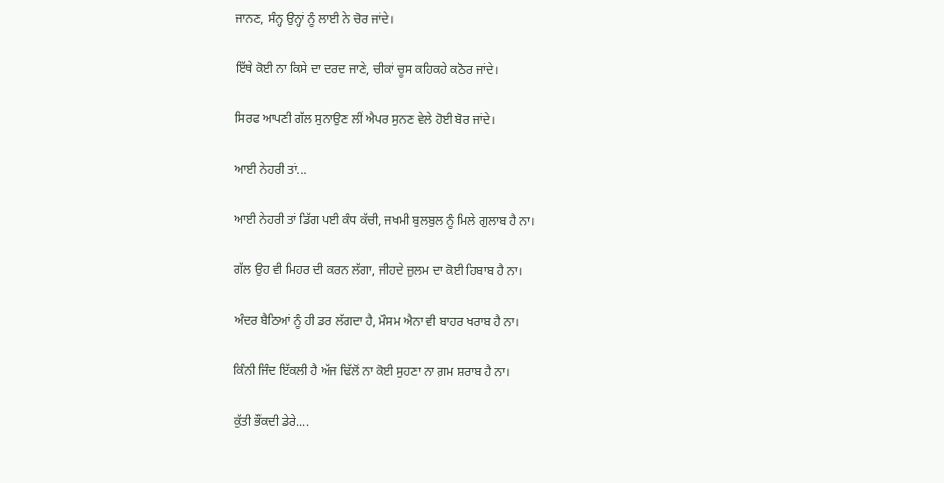ਜਾਨਣ, ਸੰਨ੍ਹ ਉਨ੍ਹਾਂ ਨੂੰ ਲਾਈ ਨੇ ਚੋਰ ਜਾਂਦੇ।

ਇੱਥੇ ਕੋਈ ਨਾ ਕਿਸੇ ਦਾ ਦਰਦ ਜਾਣੇ, ਚੀਕਾਂ ਚੂਸ ਕਹਿਕਹੇ ਕਠੋਰ ਜਾਂਦੇ।

ਸਿਰਫ ਆਪਣੀ ਗੱਲ ਸੁਨਾਉਣ ਲੀਂ ਐਪਰ ਸੁਨਣ ਵੇਲੇ ਹੋਈ ਬੋਰ ਜਾਂਦੇ।

ਆਈ ਨੇਹਰੀ ਤਾਂ...

ਆਈ ਨੇਹਰੀ ਤਾਂ ਡਿੱਗ ਪਈ ਕੰਧ ਕੱਚੀ, ਜਖਮੀ ਬੁਲਬੁਲ ਨੂੰ ਮਿਲੇ ਗੁਲਾਬ ਹੈ ਨਾ।

ਗੱਲ ਉਹ ਵੀ ਮਿਹਰ ਦੀ ਕਰਨ ਲੱਗਾ, ਜੀਹਦੇ ਜ਼ੁਲਮ ਦਾ ਕੋਈ ਹਿਬਾਬ ਹੈ ਨਾ।

ਅੰਦਰ ਬੈਠਿਆਂ ਨੂੰ ਹੀ ਡਰ ਲੱਗਦਾ ਹੈ, ਮੌਸਮ ਐਨਾ ਵੀ ਬਾਹਰ ਖਰਾਬ ਹੈ ਨਾ।

ਕਿੰਨੀ ਜਿੰਦ ਇੱਕਲੀ ਹੈ ਅੱਜ ਢਿੱਲੋਂ ਨਾ ਕੋਈ ਸੁਹਣਾ ਨਾ ਗ਼ਮ ਸ਼ਰਾਬ ਹੈ ਨਾ।

ਕੁੱਤੀ ਭੌਂਕਦੀ ਡੇਰੇ....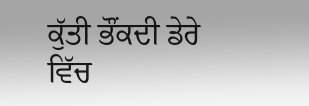ਕੁੱਤੀ ਭੌਂਕਦੀ ਡੇਰੇ ਵਿੱਚ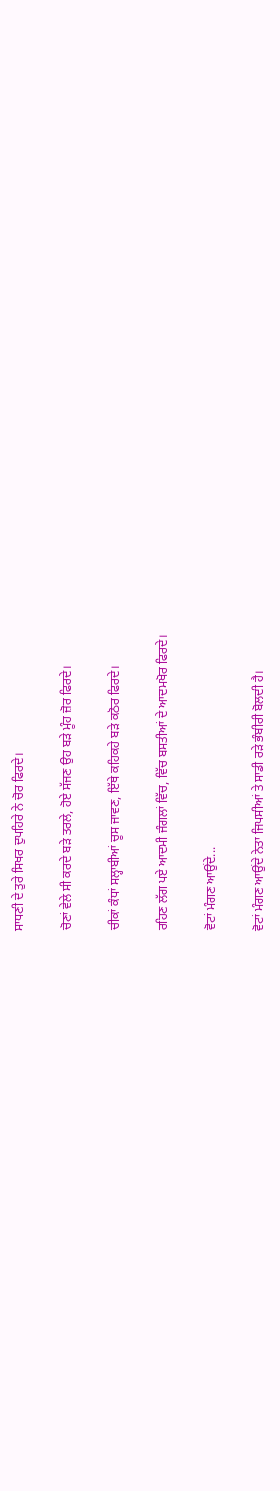ਸਾਧਣੀ ਦੇ ਤੁਰੇ ਸਿਖਰ ਦੁਪਹਿਰੇ ਨੇ ਚੋਰ ਫਿਰਦੇ।

ਚੋਣਾਂ ਵੇਲੇ ਸੀ ਕਰਦੇ ਬੜੇ ਤਰਲੇ, ਹੋਏ ਸੱਜਣ ਉਹ ਬੜੇ ਮੂੰਹ ਜ਼ੋਰ ਫਿਰਦੇ।

ਚੀਕਾਂ ਕੰਧਾਂ ਸਲ੍ਹਾਬੀਆਂ ਚੂਸ ਜਾਵਣ, ਇੱਥੇ ਕਹਿਕਹੇ ਬੜੇ ਕਠੋਰ ਫਿਰਦੇ।

ਰਹਿਣ ਲੱਗ ਪਏ ਆਦਮੀ ਜੰਗਲਾਂ ਵਿੱਚ, ਵਿੱਚ ਬਸਤੀਆਂ ਦੇ ਆਦਮਖੋਰ ਫਿਰਦੇ।

ਵੋਟਾਂ ਮੰਗਣ ਆਉਂਦੇ...

ਵੋਟਾਂ ਮੰਗਣ ਆਉਂਦੇ ਨੇਤਾ ਜਿਪਸੀਆਂ ਤੇ ਸਾਡੀ ਰੜੇ ਭੰਬੀਰੀ ਬੋਲਦੀ ਹੈ।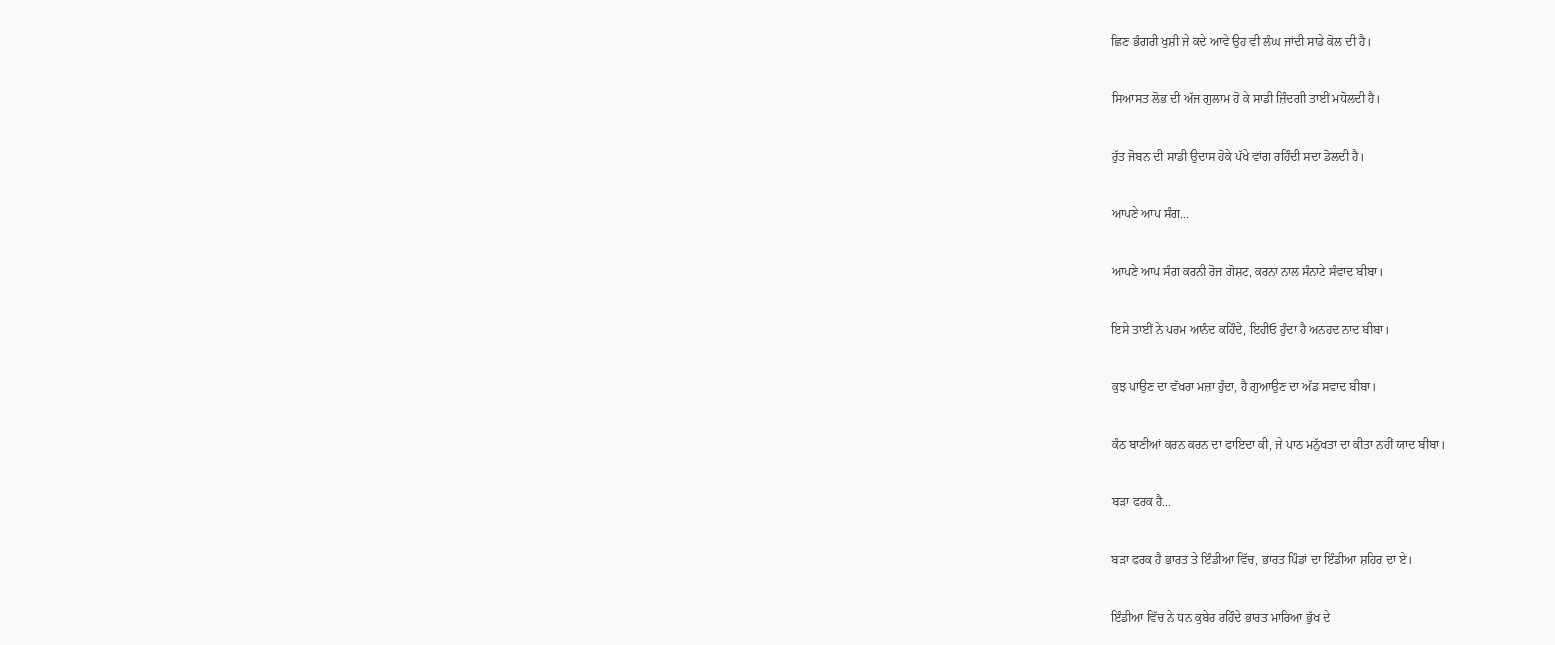ਛਿਣ ਭੰਗਰੀ ਖੁਸ਼ੀ ਜੇ ਕਦੇ ਆਵੇ ਉਹ ਵੀ ਲੰਘ ਜਾਂਦੀ ਸਾਡੇ ਕੋਲ ਦੀ ਹੈ।

ਸਿਆਸਤ ਲੋਭ ਦੀ ਅੱਜ ਗੁਲਾਮ ਹੋ ਕੇ ਸਾਡੀ ਜ਼ਿੰਦਗੀ ਤਾਈਂ ਮਧੋਲਦੀ ਹੈ।

ਰੁੱਤ ਜੋਬਨ ਦੀ ਸਾਡੀ ਉਦਾਸ ਹੋਕੇ ਪੱਖੇ ਵਾਂਗ ਰਹਿੰਦੀ ਸਦਾ ਡੋਲਦੀ ਹੈ।

ਆਪਣੇ ਆਪ ਸੰਗ...

ਆਪਣੇ ਆਪ ਸੰਗ ਕਰਨੀ ਰੋਜ ਗੋਸ਼ਟ, ਕਰਨਾ ਨਾਲ ਸੰਨਾਟੇ ਸੰਵਾਦ ਬੀਬਾ।

ਇਸੇ ਤਾਈਂ ਨੇ ਪਰਮ ਆਨੰਦ ਕਹਿੰਦੇ, ਇਹੀਓ ਹੁੰਦਾ ਹੈ ਅਨਹਦ ਨਾਦ ਬੀਬਾ।

ਕੁਝ ਪਾਉਣ ਦਾ ਵੱਖਰਾ ਮਜ਼ਾ ਹੁੰਦਾ, ਹੈ ਗੁਆਉਣ ਦਾ ਅੱਡ ਸਵਾਦ ਬੀਬਾ।

ਕੰਠ ਬਾਣੀਆਂ ਕਰਨ ਕਰਨ ਦਾ ਫਾਇਦਾ ਕੀ, ਜੇ ਪਾਠ ਮਨੁੱਖਤਾ ਦਾ ਕੀਤਾ ਨਹੀਂ ਯਾਦ ਬੀਬਾ।

ਬੜਾ ਫਰਕ ਹੈ...

ਬੜਾ ਫਰਕ ਹੈ ਭਾਰਤ ਤੇ ਇੰਡੀਆ ਵਿੱਚ, ਭਾਰਤ ਪਿੰਡਾਂ ਦਾ ਇੰਡੀਆ ਸ਼ਹਿਰ ਦਾ ਏ।

ਇੰਡੀਆ ਵਿੱਚ ਨੇ ਧਨ ਕੁਬੇਰ ਰਹਿੰਦੇ ਭਾਰਤ ਮਾਰਿਆ ਭੁੱਖ ਦੇ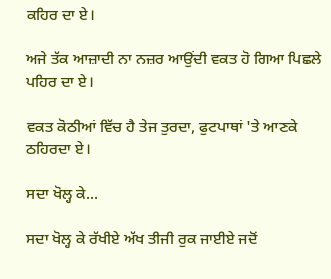ਕਹਿਰ ਦਾ ਏ।

ਅਜੇ ਤੱਕ ਆਜ਼ਾਦੀ ਨਾ ਨਜ਼ਰ ਆਉਂਦੀ ਵਕਤ ਹੋ ਗਿਆ ਪਿਛਲੇ ਪਹਿਰ ਦਾ ਏ।

ਵਕਤ ਕੋਠੀਆਂ ਵਿੱਚ ਹੈ ਤੇਜ ਤੁਰਦਾ, ਫੁਟਪਾਥਾਂ 'ਤੇ ਆਣਕੇ ਠਹਿਰਦਾ ਏ।

ਸਦਾ ਖੋਲ੍ਹ ਕੇ...

ਸਦਾ ਖੋਲ੍ਹ ਕੇ ਰੱਖੀਏ ਅੱਖ ਤੀਜੀ ਰੁਕ ਜਾਈਏ ਜਦੋਂ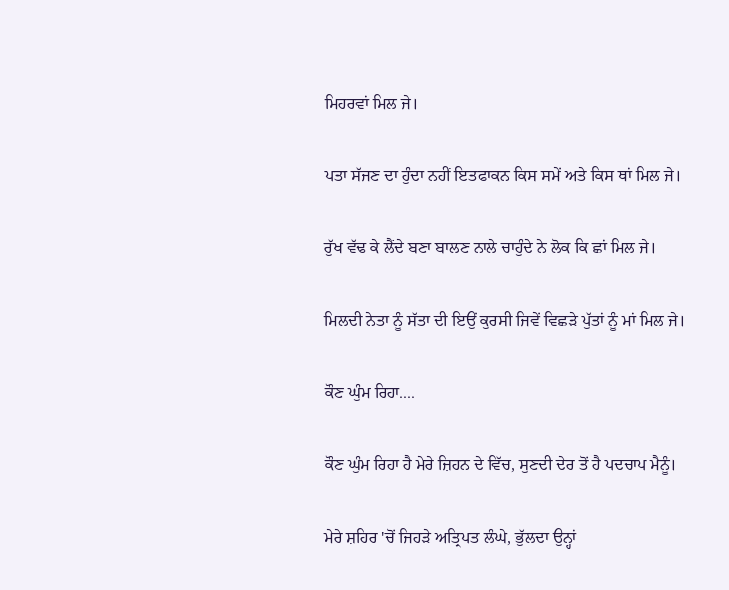ਮਿਹਰਵਾਂ ਮਿਲ ਜੇ।

ਪਤਾ ਸੱਜਣ ਦਾ ਹੁੰਦਾ ਨਹੀਂ ਇਤਫਾਕਨ ਕਿਸ ਸਮੇਂ ਅਤੇ ਕਿਸ ਥਾਂ ਮਿਲ ਜੇ।

ਰੁੱਖ ਵੱਢ ਕੇ ਲੈਂਦੇ ਬਣਾ ਬਾਲਣ ਨਾਲੇ ਚਾਹੁੰਦੇ ਨੇ ਲੋਕ ਕਿ ਛਾਂ ਮਿਲ ਜੇ।

ਮਿਲਦੀ ਨੇਤਾ ਨੂੰ ਸੱਤਾ ਦੀ ਇਉਂ ਕੁਰਸੀ ਜਿਵੇਂ ਵਿਛੜੇ ਪੁੱਤਾਂ ਨੂੰ ਮਾਂ ਮਿਲ ਜੇ।

ਕੌਣ ਘੁੰਮ ਰਿਹਾ....

ਕੌਣ ਘੁੰਮ ਰਿਹਾ ਹੈ ਮੇਰੇ ਜ਼ਿਹਨ ਦੇ ਵਿੱਚ, ਸੁਣਦੀ ਦੇਰ ਤੋਂ ਹੈ ਪਦਚਾਪ ਮੈਨੂੰ।

ਮੇਰੇ ਸ਼ਹਿਰ 'ਚੋਂ ਜਿਹੜੇ ਅਤ੍ਰਿਪਤ ਲੰਘੇ, ਭੁੱਲਦਾ ਉਨ੍ਹਾਂ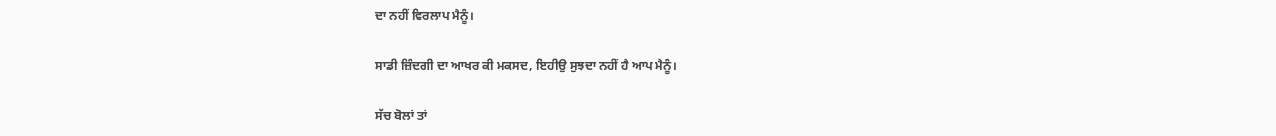ਦਾ ਨਹੀਂ ਵਿਰਲਾਪ ਮੈਨੂੰ।

ਸਾਡੀ ਜ਼ਿੰਦਗੀ ਦਾ ਆਖਰ ਕੀ ਮਕਸਦ, ਇਹੀਉ ਸੁਝਦਾ ਨਹੀਂ ਹੈ ਆਪ ਮੈਨੂੰ।

ਸੱਚ ਬੋਲਾਂ ਤਾਂ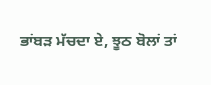ਭਾਂਬੜ ਮੱਚਦਾ ਏ, ਝੂਠ ਬੋਲਾਂ ਤਾਂ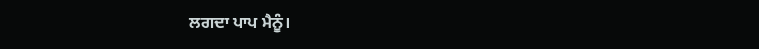ਲਗਦਾ ਪਾਪ ਮੈਨੂੰ।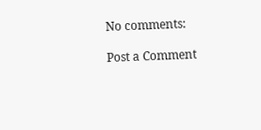No comments:

Post a Comment